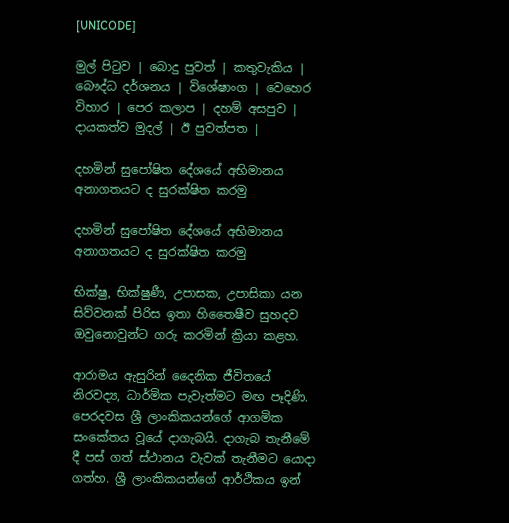[UNICODE]

මුල් පිටුව | බොදු පුවත් | කතුවැකිය | බෞද්ධ දර්ශනය | විශේෂාංග | වෙහෙර විහාර | පෙර කලාප | දහම් අසපුව | දායකත්ව මුදල් | ඊ පුවත්පත |

දහමින් සුපෝෂිත දේශයේ අභිමානය අනාගතයට ද සුරක්ෂිත කරමු

දහමින් සුපෝෂිත දේශයේ අභිමානය අනාගතයට ද සුරක්ෂිත කරමු

භික්ෂු, භික්ෂුණී, උපාසක, උපාසිකා යන සිව්වනක් පිරිස ඉතා හිතෛෂීව සුහදව ඔවුනොවුන්ට ගරු කරමින් ක්‍රියා කළහ.

ආරාමය ඇසුරින් දෛනික ජීවිතයේ නිරවද්‍ය, ධාර්මික පැවැත්මට මඟ පෑදිණි. පෙරදවස ශ්‍රී ලාංකිකයන්ගේ ආගමික සංකේතය වූයේ දාගැබයි. දාගැබ තැනීමේ දී පස් ගත් ස්ථානය වැවක් තැනීමට යොදා ගත්හ. ශ්‍රී ලාංකිකයන්ගේ ආර්ථිකය ඉන්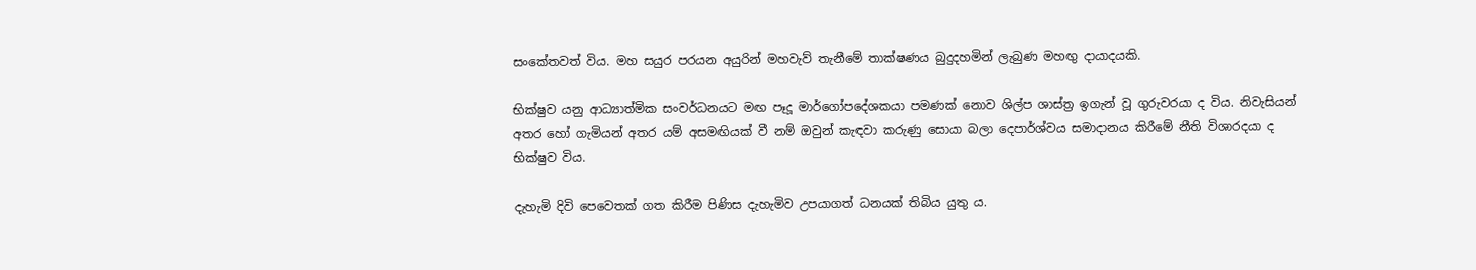සංකේතවත් විය. මහ සයුර පරයන අයුරින් මහවැව් තැනීමේ තාක්ෂණය බුදුදහමින් ලැබුණ මහඟු දායාදයකි.

භික්ෂුව යනු ආධ්‍යාත්මික සංවර්ධනයට මඟ පෑදූ මාර්ගෝපදේශකයා පමණක් නොව ශිල්ප ශාස්ත්‍ර ඉගැන් වූ ගුරුවරයා ද විය. නිවැසියන් අතර හෝ ගැමියන් අතර යම් අසමඟියක් වී නම් ඔවුන් කැඳවා කරුණු සොයා බලා දෙපාර්ශ්වය සමාදානය කිරීමේ නීති විශාරදයා ද භික්ෂුව විය.

දැහැමි දිවි පෙවෙතක් ගත කිරීම පිණිස දැහැමිව උපයාගත් ධනයක් තිබිය යුතු ය.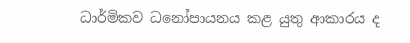ධාර්මිකව ධනෝපායනය කළ යුතු ආකාරය ද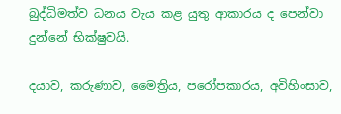බුද්ධිමත්ව ධනය වැය කළ යුතු ආකාරය ද පෙන්වා දුන්නේ භික්ෂුවයි.

දයාව, කරුණාව, මෛත්‍රිය, පරෝපකාරය, අවිහිංසාව,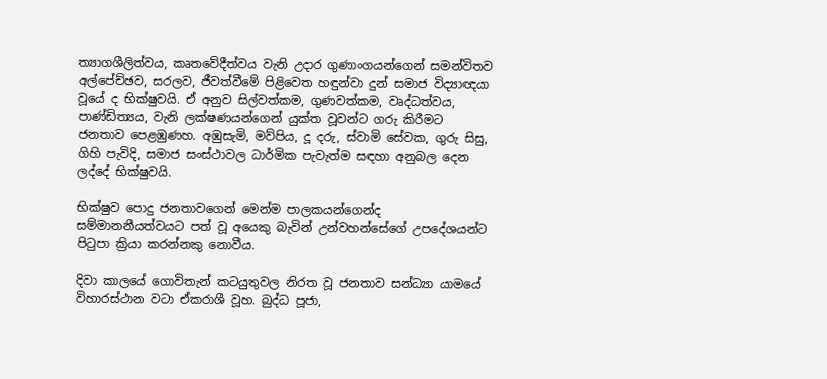ත්‍යාගශීලිත්වය, කෘතවේදීත්වය වැනි උදාර ගුණාංගයන්ගෙන් සමන්විතව අල්පේච්ඡව, සරලව, ජීවත්වීමේ පිළිවෙත හඳුන්වා දුන් සමාජ විද්‍යාඥයා වූයේ ද භික්ෂුවයි. ඒ අනුව සිල්වත්කම, ගුණවත්කම, වෘද්ධත්වය, පාණ්ඩිත්‍යය, වැනි ලක්ෂණයන්ගෙන් යුක්ත වූවන්ට ගරු කිරීමට ජනතාව පෙළඹුණහ. අඹුසැමි, මව්පිය, දූ දරු, ස්වාමි සේවක, ගුරු සිසු, ගිහි පැවිදි, සමාජ සංස්ථාවල ධාර්මික පැවැත්ම සඳහා අනුබල දෙන ලද්දේ භික්ෂුවයි.

භික්ෂුව පොදු ජනතාවගෙන් මෙන්ම පාලකයන්ගෙන්ද සම්මානනීයත්වයට පත් වූ අයෙකු බැවින් උන්වහන්සේගේ උපදේශයන්ට පිටුපා ක්‍රියා කරන්නකු නොවීය.

දිවා කාලයේ ගොවිතැන් කටයුතුවල නිරත වූ ජනතාව සන්ධ්‍යා යාමයේ විහාරස්ථාන වටා ඒකරාශී වූහ. බුද්ධ පූජා,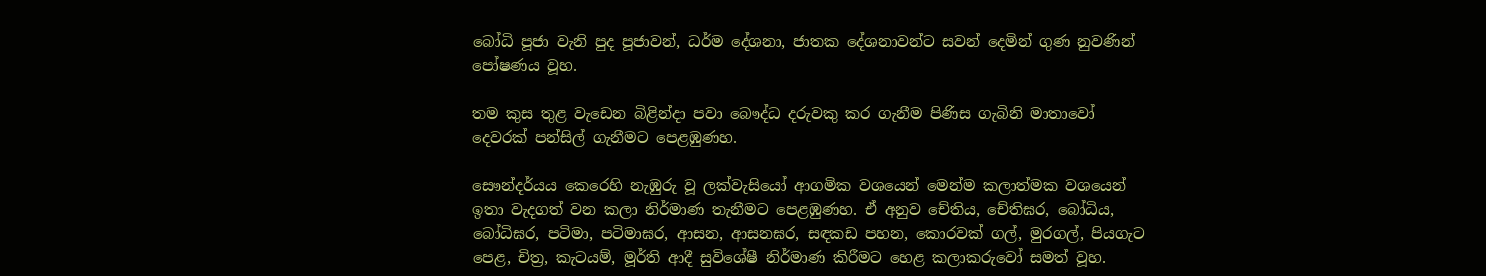බෝධි පූජා වැනි පුද පූජාවන්, ධර්ම දේශනා, ජාතක දේශනාවන්ට සවන් දෙමින් ගුණ නුවණින් පෝෂණය වූහ.

තම කුස තුළ වැඩෙන බිළින්දා පවා බෞද්ධ දරුවකු කර ගැනීම පිණිස ගැබිනි මාතාවෝ දෙවරක් පන්සිල් ගැනීමට පෙළඹුණහ.

සෞන්දර්යය කෙරෙහි නැඹුරු වූ ලක්වැසියෝ ආගමික වශයෙන් මෙන්ම කලාත්මක වශයෙන් ඉතා වැදගත් වන කලා නිර්මාණ තැනීමට පෙළඹුණහ. ඒ අනුව චේතිය, චේතිඝර, බෝධිය, බෝධිඝර, පටිමා, පටිමාඝර, ආසන, ආසනඝර, සඳකඩ පහන, කොරවක් ගල්, මුරගල්, පියගැට පෙළ, චිත්‍ර, කැටයම්, මූර්ති ආදී සුවිශේෂී නිර්මාණ කිරීමට හෙළ කලාකරුවෝ සමත් වූහ.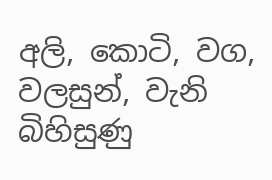අලි, කොටි, වග, වලසුන්, වැනි බිහිසුණු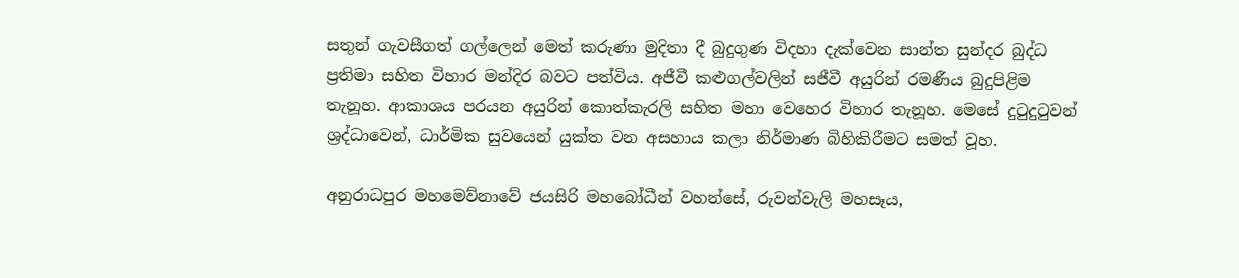සතුන් ගැවසීගත් ගල්ලෙන් මෙත් කරුණා මුදිතා දී බුදුගුණ විදහා දැක්වෙන සාන්ත සුන්දර බුද්ධ ප්‍රතිමා සහිත විහාර මන්දිර බවට පත්විය. අජීවී කළුගල්වලින් සජීවී අයුරින් රමණීය බුදුපිළිම තැනූහ. ආකාශය පරයන අයුරින් කොත්කැරලි සහිත මහා වෙහෙර විහාර තැනූහ. මෙසේ දුටුදුටුවන් ශ්‍රද්ධාවෙන්, ධාර්මික සුවයෙන් යුක්ත වන අසහාය කලා නිර්මාණ බිහිකිරීමට සමත් වූහ.

අනුරාධපුර මහමෙව්නාවේ ජයසිරි මහබෝධීන් වහන්සේ, රුවන්වැලි මහසෑය,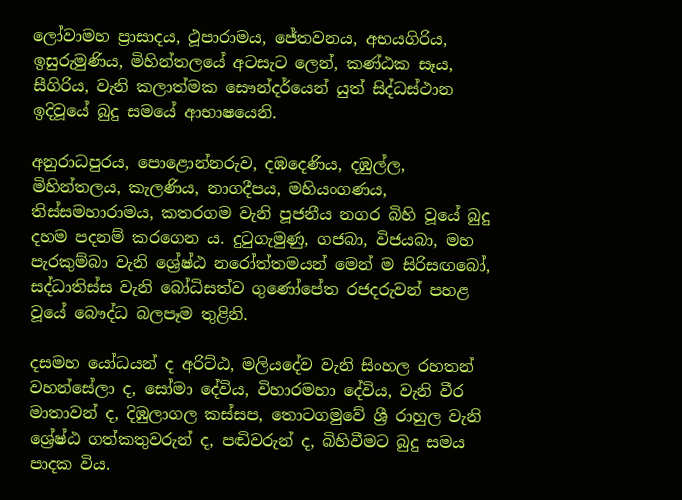ලෝවාමහ ප්‍රාසාදය, ථූපාරාමය, ජේතවනය, අභයගිරිය, ඉසුරුමුණිය, මිහින්තලයේ අටසැට ලෙන්, කණ්ඨක සෑය, සීගිරිය, වැනි කලාත්මක සෞන්දර්යෙන් යුත් සිද්ධස්ථාන ඉදිවූයේ බුදු සමයේ ආභාෂයෙනි.

අනුරාධපුරය, පොළොන්නරුව, දඹදෙණිය, දඹුල්ල, මිහින්තලය, කැලණිය, නාගදීපය, මහියංගණය, තිස්සමහාරාමය, කතරගම වැනි පූජනීය නගර බිහි වූයේ බුදු දහම පදනම් කරගෙන ය. දුටුගැමුණු, ගජබා, විජයබා, මහ පැරකුම්බා වැනි ශ්‍රේෂ්ඨ නරෝත්තමයන් මෙන් ම සිරිසඟබෝ, සද්ධාතිස්ස වැනි බෝධිසත්ව ගුණෝපේත රජදරුවන් පහළ වූයේ බෞද්ධ බලපෑම තුළිනි.

දසමහ යෝධයන් ද අරිට්ඨ, මලියදේව වැනි සිංහල රහතන් වහන්සේලා ද, සෝමා දේවිය, විහාරමහා දේවිය, වැනි වීර මාතාවන් ද, දිඹුලාගල කස්සප, තොටගමුවේ ශ්‍රී රාහුල වැනි ශ්‍රේෂ්ඨ ගත්කතුවරුන් ද, පඬිවරුන් ද, බිහිවීමට බුදු සමය පාදක විය.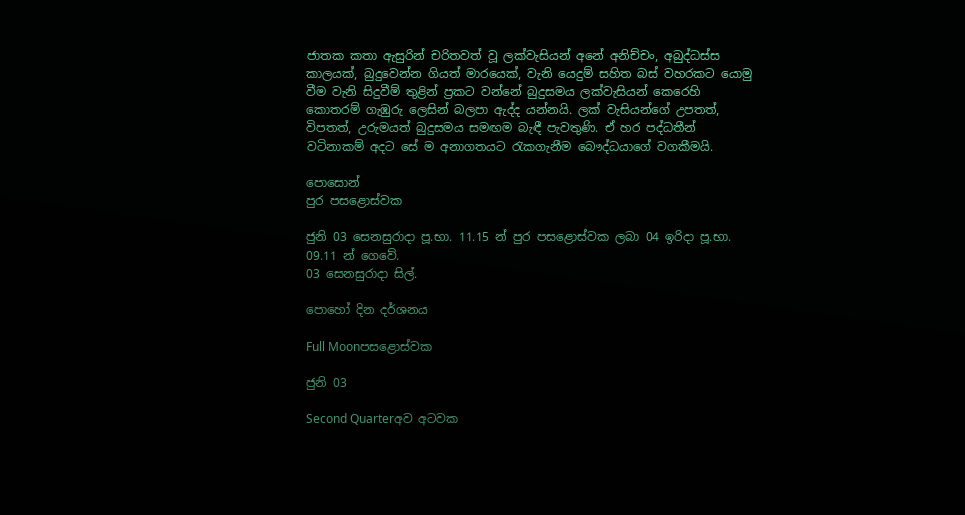ජාතක කතා ඇසුරින් චරිතවත් වූ ලක්වැසියන් අනේ අනිච්චං, අබුද්ධස්ස කාලයක්, බුදුවෙන්න ගියත් මාරයෙක්, වැනි යෙදුම් සහිත බස් වහරකට යොමු වීම වැනි සිදුවීම් තුළින් ප්‍රකට වන්නේ බුදුසමය ලක්වැසියන් කෙරෙහි කොතරම් ගැඹුරු ලෙසින් බලපා ඇද්ද යන්නයි. ලක් වැසියන්ගේ උපතත්, විපතත්, උරුමයත් බුදුසමය සමඟම බැඳී පැවතුණි. ඒ හර පද්ධතීන් වටිනාකම් අදට සේ ම අනාගතයට රැකගැනීම බෞද්ධයාගේ වගකීමයි.

පොසොන්
පුර පසළොස්වක

ජුනි 03 සෙනසුරාදා පූ.භා. 11.15 න් පුර පසළොස්වක ලබා 04 ඉරිදා පූ.භා. 09.11 න් ගෙවේ.
03 සෙනසුරාදා සිල්.

පොහෝ දින දර්ශනය

Full Moonපසළොස්වක

ජුනි 03

Second Quarterඅව අටවක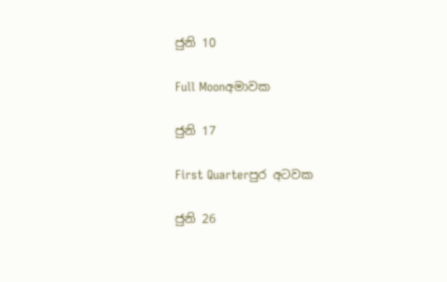ජුනි 10

Full Moonඅමාවක

ජුනි 17

First Quarterපුර අටවක

ජුනි 26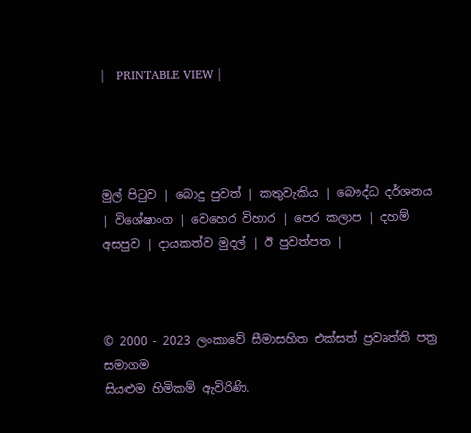|   PRINTABLE VIEW |




මුල් පිටුව | බොදු පුවත් | කතුවැකිය | බෞද්ධ දර්ශනය | විශේෂාංග | වෙහෙර විහාර | පෙර කලාප | දහම් අසපුව | දායකත්ව මුදල් | ඊ පුවත්පත |



© 2000 - 2023 ලංකාවේ සීමාසහිත එක්සත් ප්‍රවෘත්ති පත්‍ර සමාගම
සියළුම හිමිකම් ඇවිරිණි.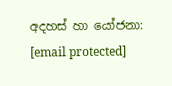අදහස් හා යෝජනා: [email protected]